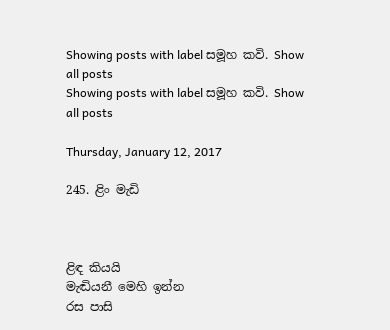Showing posts with label සමූහ කවි. Show all posts
Showing posts with label සමූහ කවි. Show all posts

Thursday, January 12, 2017

245. ළිං මැඩි



ළිඳ කියයි
මැඬියනී මෙහි ඉන්න
රස පාසි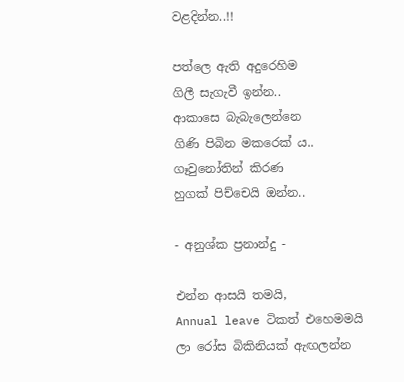වළදින්න..!!

පත්ලෙ ඇති අදුරෙහිම
ගිලී සැගැවී ඉන්න..
ආකාසෙ බැබැලෙන්නෙ
ගිණි පිබින මකරෙක්‍ ය..
ගෑවුනෝතින් කිරණ
හුගක් පිච්චෙයි ඔන්න..

- අනුශ්ක ප්‍රනාන්දු -

එන්න ආසයි තමයි,
Annual leave ටිකත් එහෙමමයි
ලා රෝස බිකිනියක් ඇඟලන්න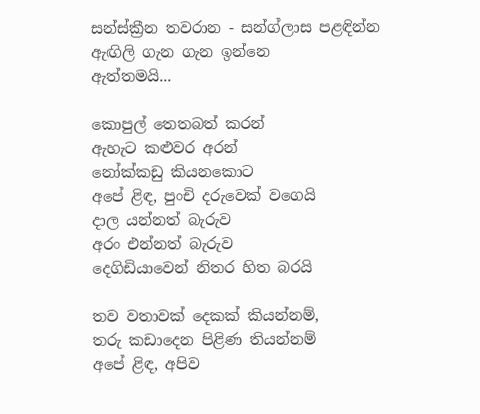සන්ස්ක්‍රීන තවරාන - සන්ග්ලාස පළඳින්න
ඇඟිලි ගැන ගැන ඉන්නෙ
ඇත්තමයි...

කොපුල් තෙතබත් කරන්
ඇහැට කළුවර අරන්
නෝක්කඩු කියනකොට
අපේ ළිඳ, පුංචි දරුවෙක් වගෙයි
දාල යන්නත් බැරුව
අරං එන්නත් බැරුව
දෙගිඩියාවෙන් නිතර හිත බරයි

තව වතාවක් දෙකක් කියන්නම්,
තරු කඩාදෙන පිළිණ තියන්නම්
අපේ ළිඳ, අපිව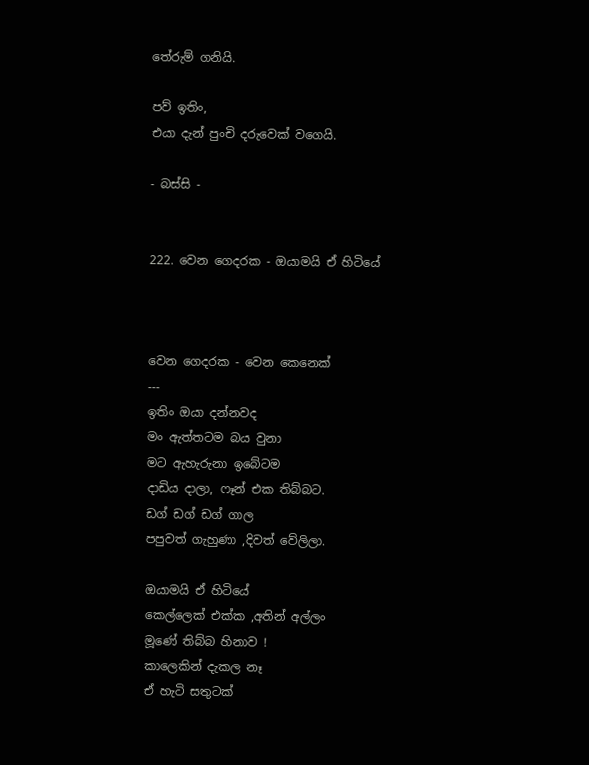තේරුම් ගනියි.

පව් ඉතිං,
එයා දැන් පුංචි දරුවෙක් වගෙයි.

- බස්සි -


222. වෙන ගෙදරක - ඔයාමයි ඒ හිටියේ



වෙන ගෙදරක - වෙන කෙනෙක්
---
ඉතිං ඔයා දන්නවද
මං ඇත්තටම බය වුනා
මට ඇහැරුනා ඉබේටම
දාඩිය දාලා, ෆෑන් එක තිබ්බට.
ඩග් ඩග් ඩග් ගාල
පපුවත් ගැහුණා ,දිවත් වේලිලා.

ඔයාමයි ඒ හිටියේ
කෙල්ලෙක් එක්ක ,අතින් අල්ලං
මූණේ තිබ්බ හිනාව !
කාලෙකින් දැකල නෑ
ඒ හැටි සතුටක්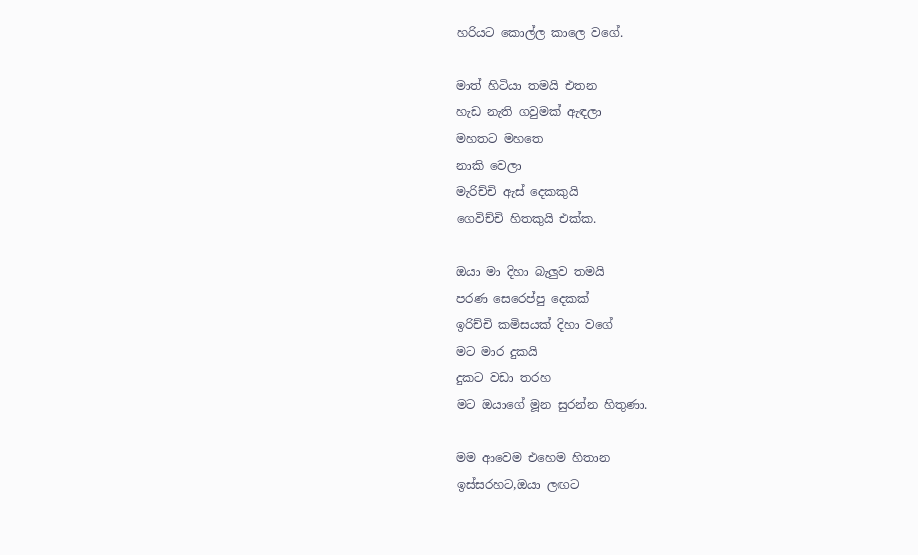හරියට කොල්ල කාලෙ වගේ.

මාත් හිටියා තමයි එතන
හැඩ නැති ගවුමක් ඇඳලා
මහතට මහතෙ
නාකි වෙලා
මැරිච්චි ඇස් දෙකකුයි
ගෙවිච්චි හිතකුයි එක්ක.

ඔයා මා දිහා බැලුව තමයි
පරණ සෙරෙප්පු දෙකක්
ඉරිච්චි කමිසයක් දිහා වගේ
මට මාර දුකයි
දුකට වඩා තරහ
මට ඔයාගේ මූන සුරන්න හිතුණා.

මම ආවෙම එහෙම හිතාන
ඉස්සරහට,ඔයා ලඟට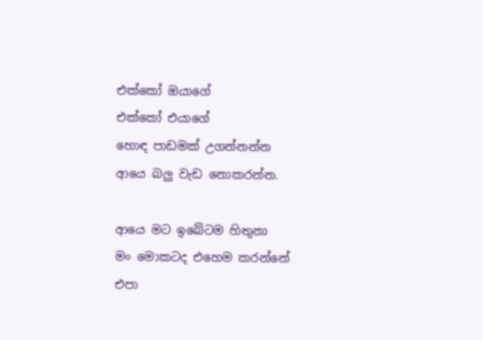එක්කෝ ඔයාගේ
එක්කෝ එයාගේ
හොඳ පාඩමක් උගන්නන්න
ආයෙ බලු වැඩ නොකරන්න.

ආයෙ මට ඉබේටම හිතුනා
මං මොකටද එහෙම කරන්නේ
එපා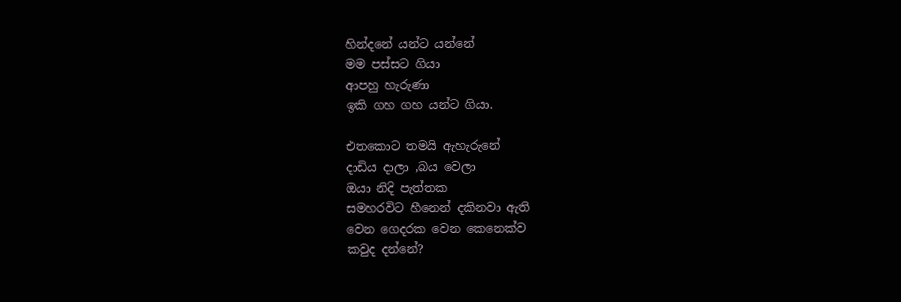හින්දනේ යන්ට යන්නේ
මම පස්සට ගියා
ආපහු හැරුණා
ඉකි ගහ ගහ යන්ට ගියා.

එතකොට තමයි ඇහැරුනේ
දාඩිය දාලා ,බය වෙලා
ඔයා නිදි පැත්තක
සමහරවිට හීනෙන් දකිනවා ඇති
වෙන ගෙදරක වෙන කෙනෙක්ව
කවුද දන්නේ?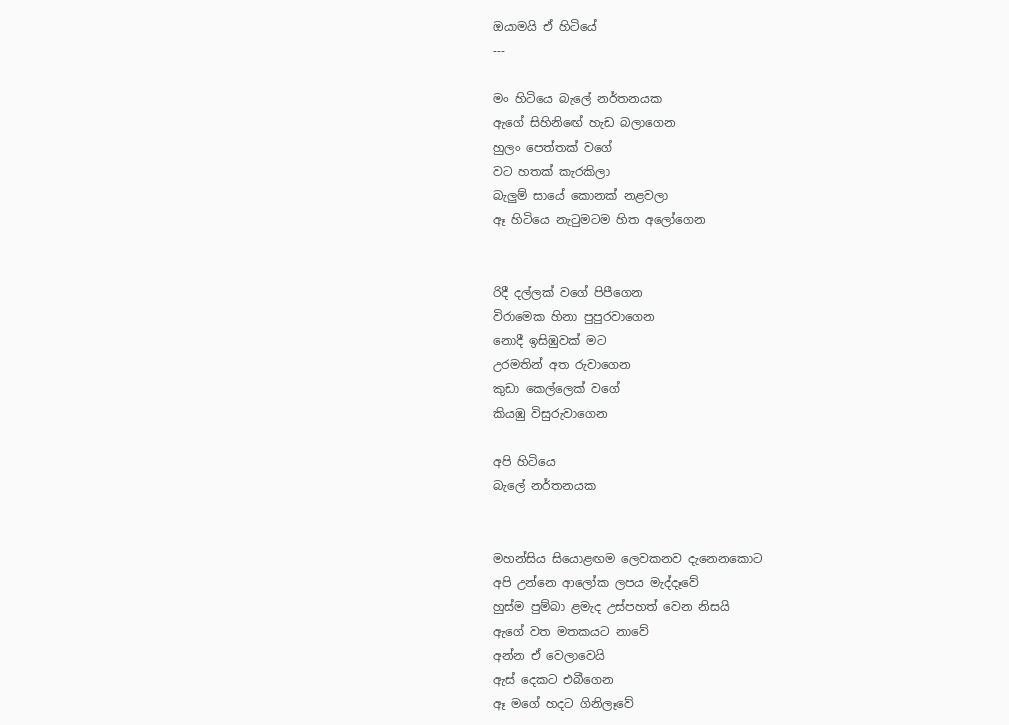ඔයාමයි ඒ හිටියේ
---

මං හිටියෙ බැලේ නර්තනයක
ඇගේ සිහිනිඟේ හැඩ බලාගෙන
හුලං පෙත්තක් වගේ
වට හතක් කැරකිලා
බැලුම් සායේ කොනක් නළවලා
ඈ හිටියෙ නැටුමටම හිත අලෝගෙන


රිදී දල්ලක් වගේ පිපීගෙන
විරාමෙක හිනා පුපුරවාගෙන
නොදී ඉසිඹුවක් මට
උරමතින් අත රුවාගෙන
කුඩා කෙල්ලෙක් වගේ
කියඹු විසුරුවාගෙන

අපි හිටියෙ
බැලේ නර්තනයක


මහන්සිය සියොළඟම ලෙවකනව දැනෙනකොට
අපි උන්නෙ ආලෝක ලපය මැද්දෑවේ
හුස්ම පුම්බා ළමැද උස්පහත් වෙන නිසයි
ඇගේ වත මතකයට නාවේ
අන්න ඒ වෙලාවෙයි
ඇස් දෙකට එබීගෙන
ඈ මගේ හදට ගිනිලෑවේ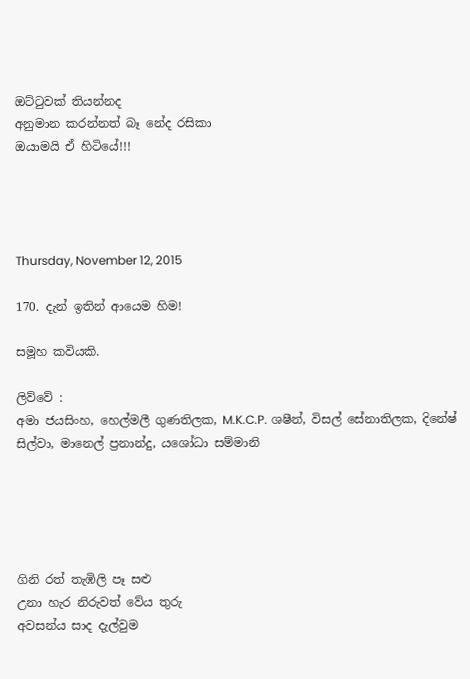ඔට්ටුවක් තියන්නද
අනුමාන කරන්නත් බෑ නේද රසිකා
ඔයාමයි ඒ හිටියේ!!!




Thursday, November 12, 2015

170. දැන් ඉතින් ආයෙම හිම!

සමූහ කවියකි.

ලිව්වේ :
අමා ජයසිංහ, හෙල්මලී ගුණතිලක, M.K.C.P. ශෂීන්, විසල් සේනාතිලක, දිනේෂ් සිල්වා, මානෙල් ප්‍රනාන්දු, යශෝධා සම්මානි





ගිනි රත් තැඹිලි පෑ සළු
උනා හැර නිරුවත් වේය තුරු
අවසන්ය සාද දැල්වුම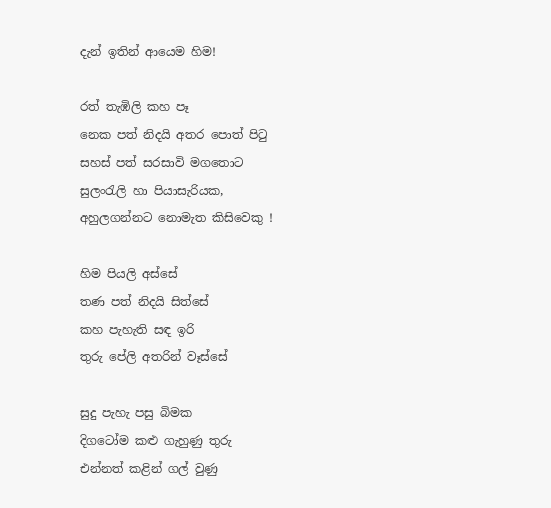දැන් ඉතින් ආයෙම හිම!

රත් තැඹිලි කහ පෑ
නෙක පත් නිදයි අතර පොත් පිටු
සහස් පත් සරසාවි මගතොට
සුලංරැලි හා පියාසැරියක,
අහුලගන්නට නොමැත කිසිවෙකු !

හිම පියලි අස්සේ
තණ පත් නිදයි සිත්සේ
කහ පැහැති සඳ ඉරි
තුරු පේලි අතරින් වෑස්සේ

සුදු පැහැ පසු බිමක
දිගටෝම කළු ගැහුණු තුරු
එන්නත් කළින් ගල් වුණු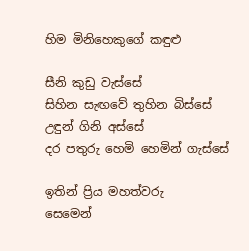හිම මිනිහෙකුගේ කඳුළු

සීනි කුඩු වැස්සේ
සිහින සැඟවේ තුහින බිස්සේ
උඳුන් ගිනි අස්සේ
දර පතුරු හෙමි හෙමින් ගැස්සේ

ඉතින් ප්‍රිය මහත්වරු
සෙමෙන්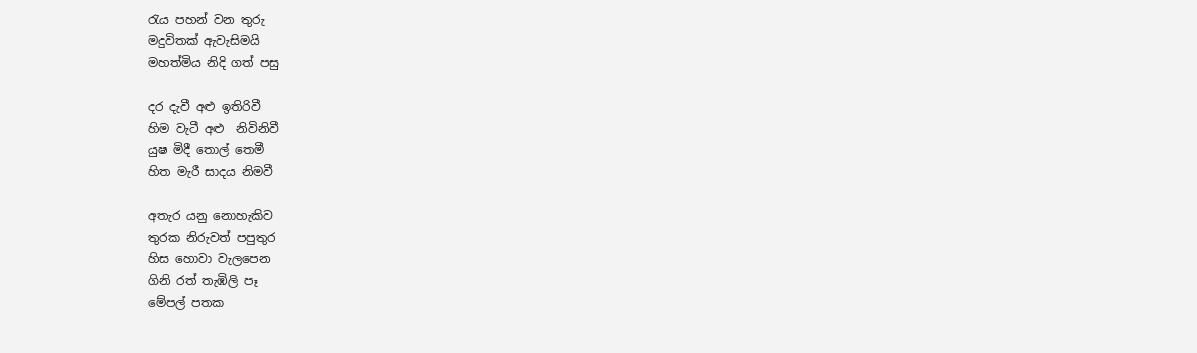රැය පහන් වන තුරු
මදුවිතක් ඇවැසිමයි
මහත්මිය නිදි ගත් පසු

දර දැවී අළු ඉතිරිවී
හිම වැටී අළු  නිවිනිවී
යුෂ මිදී තොල් තෙමී
හිත මැරී සාදය නිමවී

අතැර යනු නොහැකිව
තුරක නිරුවත් පපුතුර
හිස හොවා වැලපෙන
ගිනි රත් තැඹිලි පෑ
මේපල් පතක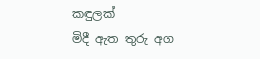කඳුලක්
මිදී ඇත තුරු අග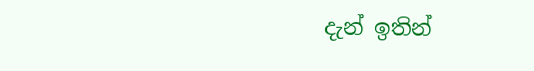දැන් ඉතින්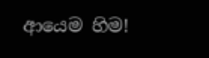ආයෙම හිම!